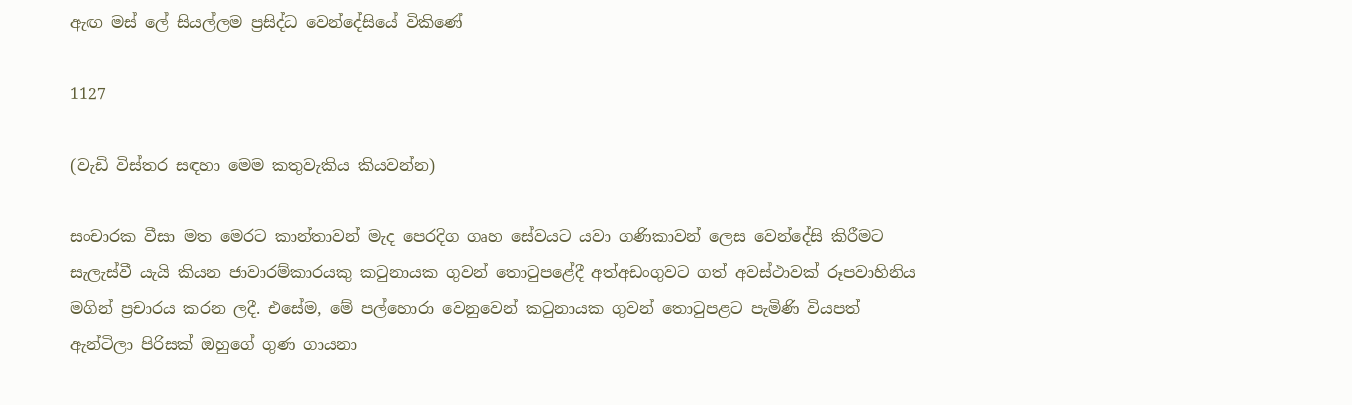ඇඟ මස් ලේ සියල්ලම ප්‍රසිද්ධ වෙන්දේසියේ විකිණේ

1127

(වැඩි විස්තර සඳහා මෙම කතුවැකිය කියවන්න)

සංචාරක වීසා මත මෙරට කාන්තාවන් මැද පෙරදිග ගෘහ සේවයට යවා ගණිකාවන් ලෙස වෙන්දේසි කිරීමට සැලැස්වී යැයි කියන ජාවාරම්කාරයකු කටුනායක ගුවන් තොටුපළේදී අත්අඩංගුවට ගත් අවස්ථාවක් රූපවාහිනිය මගින් ප්‍රචාරය කරන ලදී. එසේම, මේ පල්හොරා වෙනුවෙන් කටුනායක ගුවන් තොටුපළට පැමිණි වියපත් ඇන්ටිලා පිරිසක් ඔහුගේ ගුණ ගායනා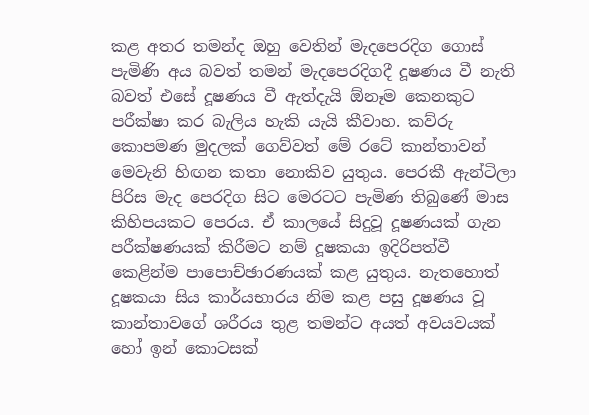කළ අතර තමන්ද ඔහු වෙතින් මැදපෙරදිග ගොස් පැමිණි අය බවත් තමන් මැදපෙරදිගදී දූෂණය වී නැති බවත් එසේ දූෂණය වී ඇත්දැයි ඕනෑම කෙනකුට පරීක්ෂා කර බැලිය හැකි යැයි කීවාහ. කව්රු කොපමණ මුදලක් ගෙව්වත් මේ රටේ කාන්තාවන් මෙවැනි හිඟන කතා නොකිව යුතුය. පෙරකී ඇන්ටිලා පිරිස මැද පෙරදිග සිට මෙරටට පැමිණ තිබුණේ මාස කිහිපයකට පෙරය. ඒ කාලයේ සිදුවූ දූෂණයක් ගැන පරීක්ෂණයක් කිරීමට නම් දූෂකයා ඉදිරිපත්වී කෙළින්ම පාපොච්ඡාරණයක් කළ යුතුය. නැතහොත් දූෂකයා සිය කාර්යභාරය නිම කළ පසු දූෂණය වූ කාන්තාවගේ ශරීරය තුළ තමන්ට අයත් අවයවයක් හෝ ඉන් කොටසක්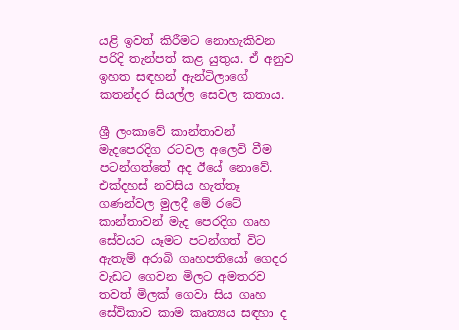යළි ඉවත් කිරීමට නොහැකිවන පරිදි තැන්පත් කළ යුතුය. ඒ අනුව ඉහත සඳහන් ඇන්ටිලාගේ කතන්දර සියල්ල සෙවල කතාය.

ශ්‍රී ලංකාවේ කාන්තාවන් මැදපෙරදිග රටවල අලෙවි වීම පටන්ගත්තේ අද ඊයේ නොවේ. එක්දහස් නවසිය හැත්තෑ ගණන්වල මුලදී මේ රටේ කාන්තාවන් මැද පෙරදිග ගෘහ සේවයට යෑමට පටන්ගත් විට ඇතැම් අරාබි ගෘහපතියෝ ගෙදර වැඩට ගෙවන මිලට අමතරව තවත් මිලක් ගෙවා සිය ගෘහ සේවිකාව කාම කෘත්‍යය සඳහා ද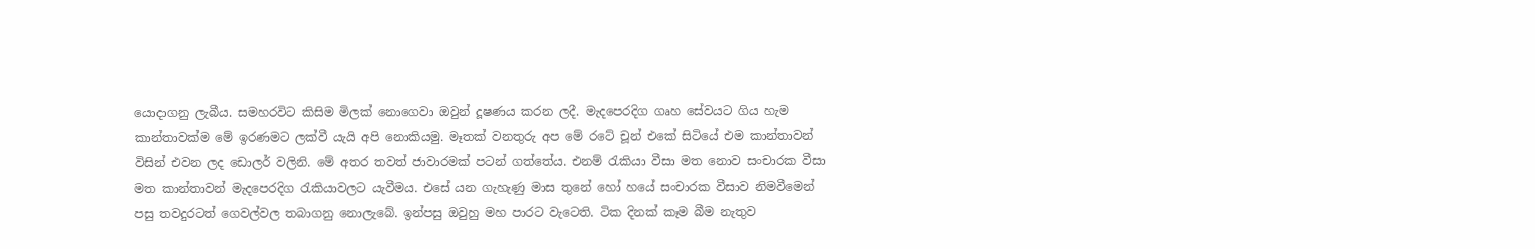යොදාගනු ලැබීය. සමහරවිට කිසිම මිලක් නොගෙවා ඔවුන් දූෂණය කරන ලදී. මැදපෙරදිග ගෘහ සේවයට ගිය හැම කාන්තාවක්ම මේ ඉරණමට ලක්වී යැයි අපි නොකියමු. මෑතක් වනතුරු අප මේ රටේ චූන් එකේ සිටියේ එම කාන්තාවන් විසින් එවන ලද ඩොලර් වලිනි. මේ අතර තවත් ජාවාරමක් පටන් ගත්තේය. එනම් රැකියා වීසා මත නොව සංචාරක වීසා මත කාන්තාවන් මැදපෙරදිග රැකියාවලට යැවීමය. එසේ යන ගැහැණු මාස තුනේ හෝ හයේ සංචාරක වීසාව නිමවීමෙන් පසු තවදුරටත් ගෙවල්වල තබාගනු නොලැබේ. ඉන්පසු ඔවුහු මහ පාරට වැටෙති. ටික දිනක් කෑම බීම නැතුව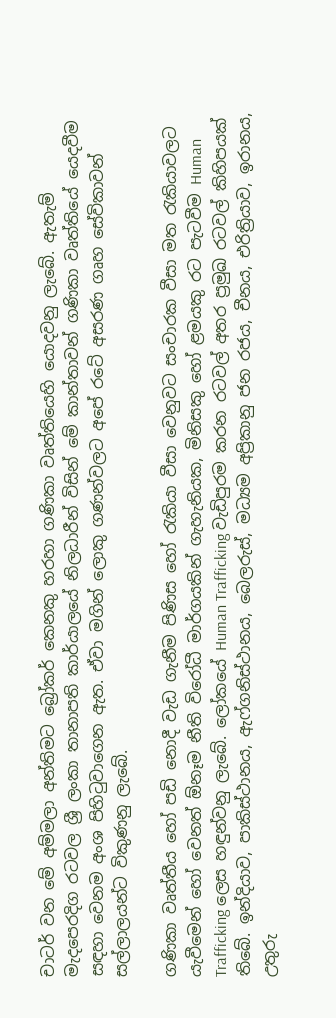චාටර් වන මේ අම්මලා අන්තිමට බ්‍රෝකර් කෙනකු හරහා ගණිකා වෘත්තියෙහි යොදවනු ලැබේ. ඇතැම් මැදපෙරදිග රටවල ශ්‍රී ලංකා තානාපති කාර්යාලයේ නිලධාරීන් විසින් මේ කාන්තාවන් ගණිකා වෘත්තියේ යෙදවීම සඳහා වෙනම අංශ පිහිටුවාගෙන ඇත. ඒවා මගින් ලොකු ගණන්වලට අපේ රටේ අසරණ ගෘහ සේවිකාවන් සල්ලාලයන්ට විකුණනු ලැබේ.

ගණිකා වෘත්තීය හෝ පඩි නොදී වැඩ ගැනීම පිණිස හෝ රැකියා වීසා වෙනුවට සංචාරක වීසා මත රැකියාවලට යැවීමෙන් හෝ වෙනත් ඕනෑම නීති විරෝධී මාර්ගයකින් ගැහැනියක, මිනිසකු හෝ ළමයකු රට පැටවීම Human Trafficking ලෙස හඳුන්වනු ලැබේ. ලෝකයේ Human Trafficking වැඩිපුරම කරන රටවල් අතර ප්‍රමුඛ රටවල් කිහිපයක් තිබේ. ඉන්දියාව, පාකිස්ථානය, ඇෆ්ගනිස්ථානය, බෙලරුස්, මධ්‍යම අප්‍රිකානු ජන රජය, චීනය, එරිත්‍රියාව, ඉරානය, උතුරු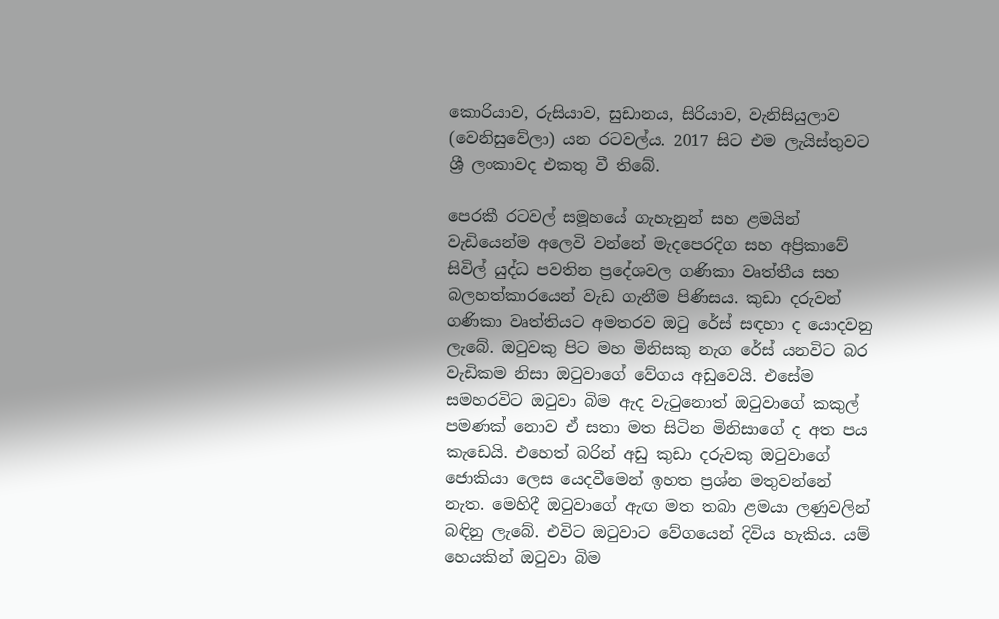කොරියාව, රුසියාව, සුඩානය, සිරියාව, වැනිසියුලාව (වෙනිසුවේලා) යන රටවල්ය. 2017 සිට එම ලැයිස්තුවට ශ්‍රී ලංකාවද එකතු වී තිබේ.

පෙරකී රටවල් සමූහයේ ගැහැනුන් සහ ළමයින් වැඩියෙන්ම අලෙවි වන්නේ මැදපෙරදිග සහ අප්‍රිකාවේ සිවිල් යුද්ධ පවතින ප්‍රදේශවල ගණිකා වෘත්තීය සහ බලහත්කාරයෙන් වැඩ ගැනීම පිණිසය. කුඩා දරුවන් ගණිකා වෘත්තියට අමතරව ඔටු රේස් සඳහා ද යොදවනු ලැබේ. ඔටුවකු පිට මහ මිනිසකු නැග රේස් යනවිට බර වැඩිකම නිසා ඔටුවාගේ වේගය අඩුවෙයි. එසේම සමහරවිට ඔටුවා බිම ඇද වැටුනොත් ඔටුවාගේ කකුල් පමණක් නොව ඒ සතා මත සිටින මිනිසාගේ ද අත පය කැඩෙයි. එහෙත් බරින් අඩු කුඩා දරුවකු ඔටුවාගේ ජොකියා ලෙස යෙදවීමෙන් ඉහත ප්‍රශ්න මතුවන්නේ නැත. මෙහිදී ඔටුවාගේ ඇඟ මත තබා ළමයා ලණුවලින් බඳිනු ලැබේ. එවිට ඔටුවාට වේගයෙන් දිවිය හැකිය. යම් හෙයකින් ඔටුවා බිම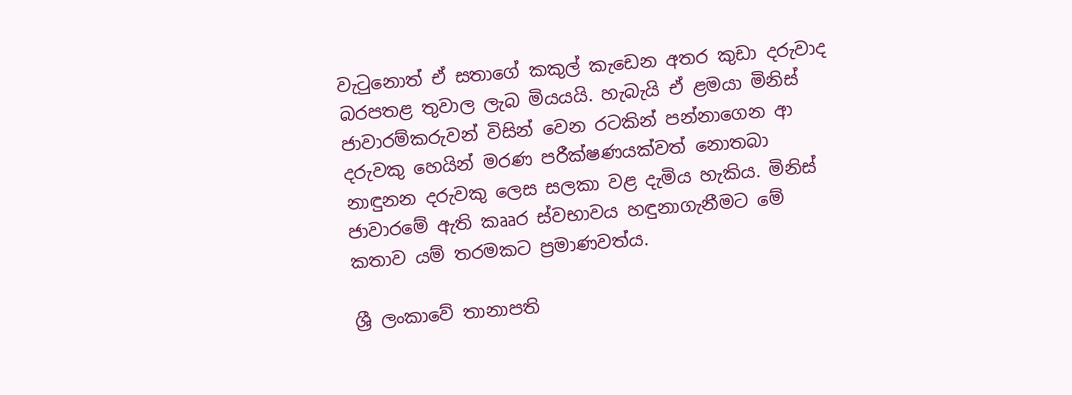වැටුනොත් ඒ සතාගේ කකුල් කැඩෙන අතර කුඩා දරුවාද බරපතළ තුවාල ලැබ මියයයි. හැබැයි ඒ ළමයා මිනිස් ජාවාරම්කරුවන් විසින් වෙන රටකින් පන්නාගෙන ආ දරුවකු හෙයින් මරණ පරීක්ෂණයක්වත් නොතබා නාඳුනන දරුවකු ලෙස සලකා වළ දැමිය හැකිය. මිනිස් ජාවාරමේ ඇති කෲර ස්වභාවය හඳුනාගැනීමට මේ කතාව යම් තරමකට ප්‍රමාණවත්ය.

ශ්‍රී ලංකාවේ තානාපති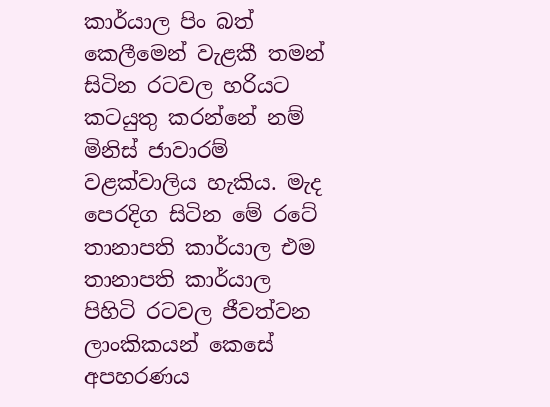කාර්යාල පිං බත් කෙලීමෙන් වැළකී තමන් සිටින රටවල හරියට කටයුතු කරන්නේ නම් මිනිස් ජාවාරම් වළක්වාලිය හැකිය. මැද පෙරදිග සිටින මේ රටේ තානාපති කාර්යාල එම තානාපති කාර්යාල පිහිටි රටවල ජීවත්වන ලාංකිකයන් කෙසේ අපහරණය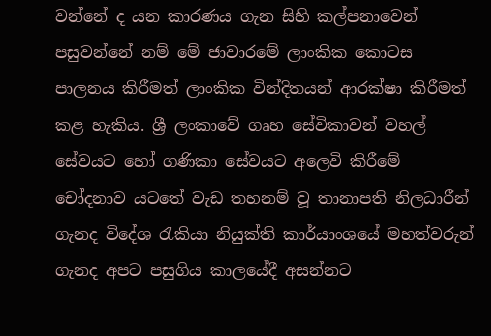වන්නේ ද යන කාරණය ගැන සිහි කල්පනාවෙන් පසුවන්නේ නම් මේ ජාවාරමේ ලාංකික කොටස පාලනය කිරීමත් ලාංකික වින්දිතයන් ආරක්ෂා කිරීමත් කළ හැකිය. ශ්‍රී ලංකාවේ ගෘහ සේවිකාවන් වහල් සේවයට හෝ ගණිකා සේවයට අලෙවි කිරීමේ චෝදනාව යටතේ වැඩ තහනම් වූ තානාපති නිලධාරීන් ගැනද විදේශ රැකියා නියුක්ති කාර්යාංශයේ මහත්වරුන් ගැනද අපට පසුගිය කාලයේදී අසන්නට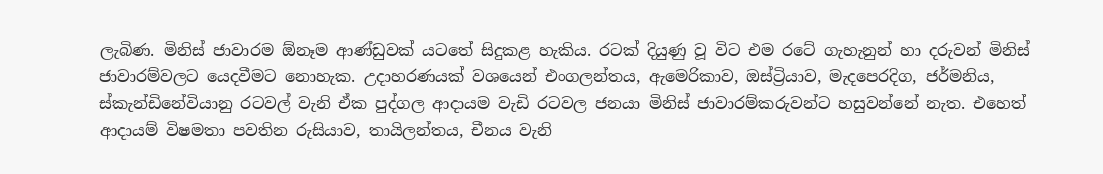ලැබිණ. මිනිස් ජාවාරම ඕනෑම ආණ්ඩුවක් යටතේ සිදුකළ හැකිය. රටක් දියුණු වූ විට එම රටේ ගැහැනුන් හා දරුවන් මිනිස් ජාවාරම්වලට යෙදවීමට නොහැක. උදාහරණයක් වශයෙන් එංගලන්තය, ඇමෙරිකාව, ඔස්ට්‍රියාව, මැදපෙරදිග, ජර්මනිය, ස්කැන්ඩිනේවියානු රටවල් වැනි ඒක පුද්ගල ආදායම වැඩි රටවල ජනයා මිනිස් ජාවාරම්කරුවන්ට හසුවන්නේ නැත. එහෙත් ආදායම් විෂමතා පවතින රුසියාව, තායිලන්තය, චීනය වැනි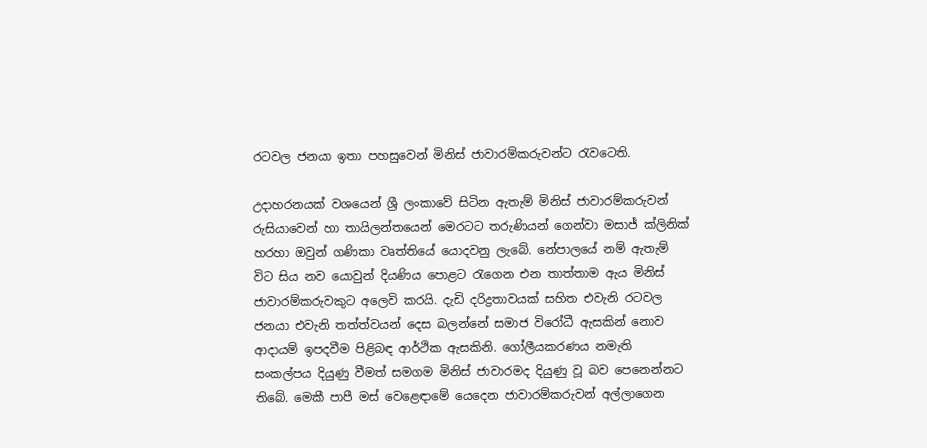රටවල ජනයා ඉතා පහසුවෙන් මිනිස් ජාවාරම්කරුවන්ට රැවටෙති.

උදාහරනයක් වශයෙන් ශ්‍රී ලංකාවේ සිටින ඇතැම් මිනිස් ජාවාරම්කරුවන් රුසියාවෙන් හා තායිලන්තයෙන් මෙරටට තරුණියන් ගෙන්වා මසාජ් ක්ලිනික් හරහා ඔවුන් ගණිකා වෘත්තියේ යොදවනු ලැබේ. නේපාලයේ නම් ඇතැම් විට සිය නව යොවුන් දියණිය පොළට රැගෙන එන තාත්තාම ඇය මිනිස් ජාවාරම්කරුවකුට අලෙවි කරයි. දැඩි දරිද්‍රතාවයක් සහිත එවැනි රටවල ජනයා එවැනි තත්ත්වයන් දෙස බලන්නේ සමාජ විරෝධී ඇසකින් නොව ආදායම් ඉපදවීම පිළිබඳ ආර්ථික ඇසකිනි. ගෝලීයකරණය නමැති සංකල්පය දියුණු වීමත් සමගම මිනිස් ජාවාරමද දියුණු වූ බව පෙනෙන්නට තිබේ. මෙකී පාපී මස් වෙළෙඳාමේ යෙදෙන ජාවාරම්කරුවන් අල්ලාගෙන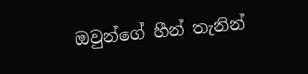ඔවුන්ගේ හීන් තැනින්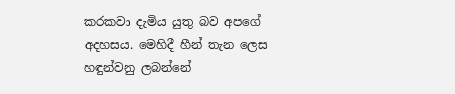කරකවා දැමිය යුතු බව අපගේ අදහසය. මෙහිදී හීන් තැන ලෙස හඳුන්වනු ලබන්නේ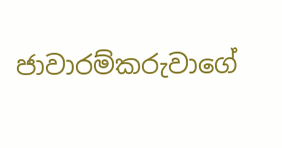ජාවාරම්කරුවාගේ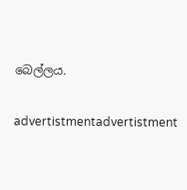බෙල්ලය.

advertistmentadvertistment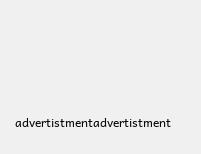advertistmentadvertistment